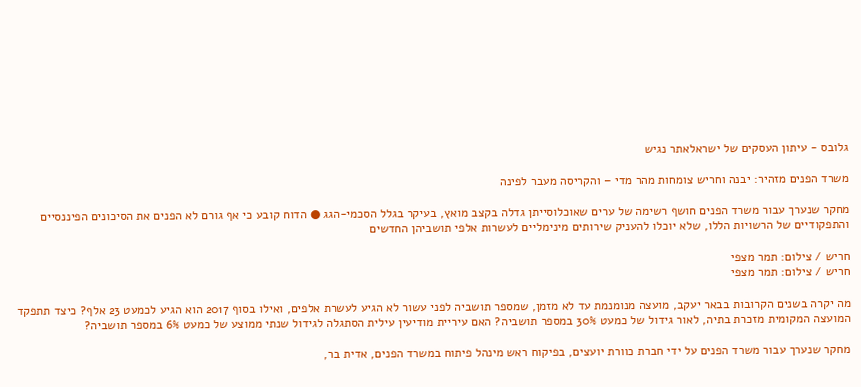גלובס - עיתון העסקים של ישראלאתר נגיש

משרד הפנים מזהיר: יבנה וחריש צומחות מהר מדי – והקריסה מעבר לפינה

מחקר שנערך עבור משרד הפנים חושף רשימה של ערים שאוכלוסייתן גדלה בקצב מואץ, בעיקר בגלל הסכמי-הגג ● הדוח קובע כי אף גורם לא הפנים את הסיכונים הפיננסיים והתפקודיים של הרשויות הללו, שלא יוכלו להעניק שירותים מינימליים לעשרות אלפי תושביהן החדשים

חריש / צילום: תמר מצפי
חריש / צילום: תמר מצפי

מה יקרה בשנים הקרובות בבאר יעקב, מועצה מנומנמת עד לא מזמן, שמספר תושביה לפני עשור לא הגיע לעשרת אלפים, ואילו בסוף 2017 הוא הגיע לכמעט 23 אלף? כיצד תתפקד המועצה המקומית מזכרת בתיה, לאור גידול של כמעט 30% במספר תושביה? האם עיריית מודיעין עילית הסתגלה לגידול שנתי ממוצע של כמעט 6% במספר תושביה?

מחקר שנערך עבור משרד הפנים על ידי חברת כוורת יועצים, בפיקוח ראש מינהל פיתוח במשרד הפנים, אדית בר,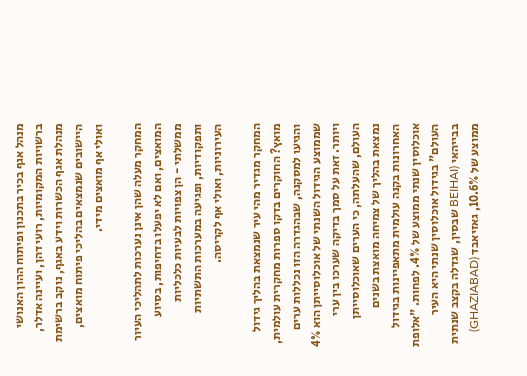מנהל אגף בכיר בתכנון ופיתוח ההון האנושי ברשויות המקומיות, רועי דהן, ועיינה אדלר, מנהלת אגף הכשרות וידע באגף, נוקב ברשימת היישובים שנמצאים בהליכי פיתוח מואצים, ואולי אף מואצים מידי.

המחקר מעלה שהן אינן נערכות לתהליכי העיור המואצים, ואם לא יפעלו בדחיפות, בסיוע ממשלתי - הן צפויות לבעיות כלכליות ותפקודיות, ופגיעה במערכות התשתיות העירוניות, ואולי אף לקריסה.

המחקר מגדיר מהי עיר שנמצאת בהליך גידול מואץ? החוקרים בדקו ספרות מחקרית עולמית, והגיעו למסקנה, שבהגדרה הזו נכללות ערים שממוצע הגידול השנתי של אוכלוסייתן הוא 4% ויותר. זאת על סמך בדיקה שערכו בין ערי העולם, שהעלתה, כי הערים שאוכלוסייתן נמצאת בהליך של צמיחה מואצת בשנים האחרונות בקנה עולמית מתאפיינות בגידול אוכלוסין שנתי ממוצע של 4%. לפחות. "אלופת העולם" בגידול אוכלוסין שנתי היא העיר בבייהאי (BEIHAI שבסין, שגדלה בקצב שנתית ממוצע של 10.6%, גאזיאבד (GHAZIABAD)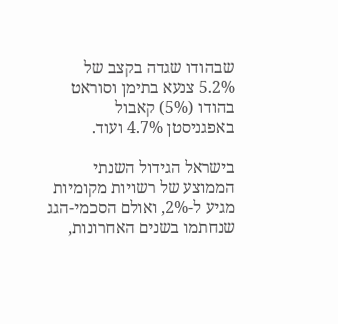שבהודו שגדה בקצב של 5.2% צנעא בתימן וסוראט בהודו (5%) קאבול באפגניסטן 4.7% ועוד.

בישראל הגידול השנתי הממוצע של רשויות מקומיות מגיע ל-2%, ואולם הסכמי-הגג שנחתמו בשנים האחרונות,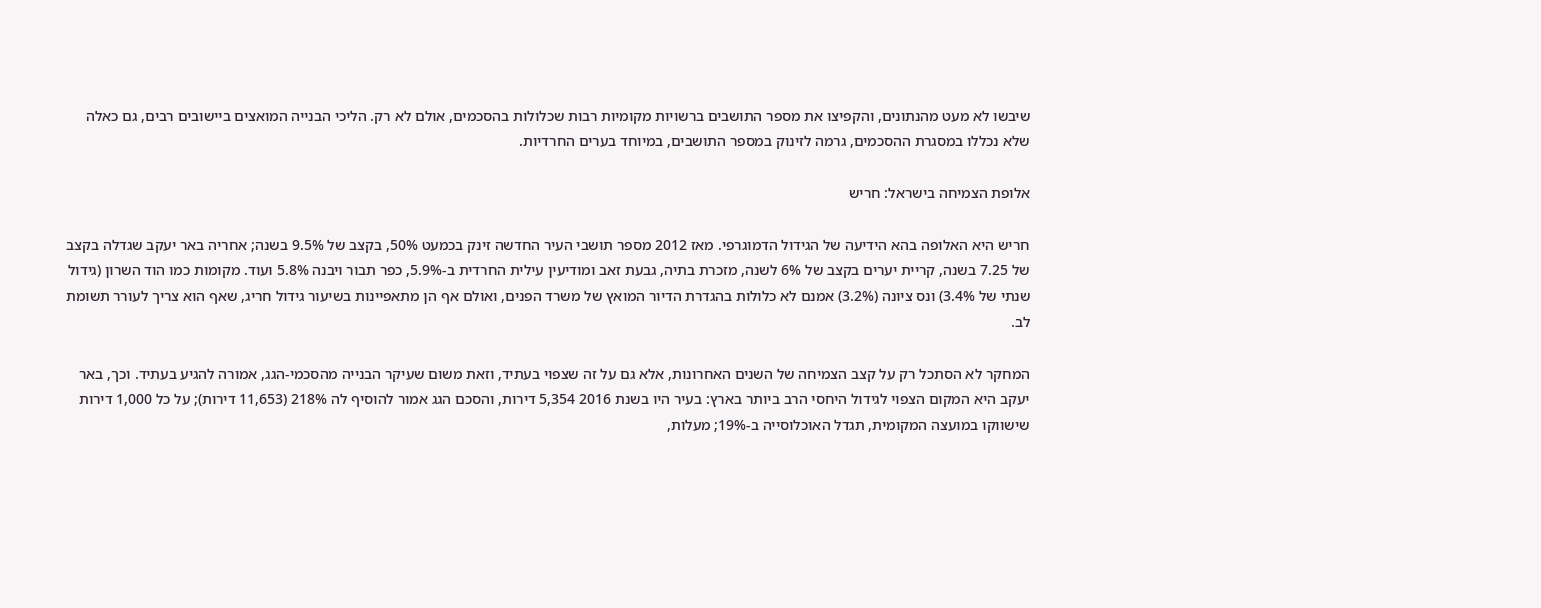שיבשו לא מעט מהנתונים, והקפיצו את מספר התושבים ברשויות מקומיות רבות שכלולות בהסכמים, אולם לא רק. הליכי הבנייה המואצים ביישובים רבים, גם כאלה שלא נכללו במסגרת ההסכמים, גרמה לזינוק במספר התושבים, במיוחד בערים החרדיות.

אלופת הצמיחה בישראל: חריש

חריש היא האלופה בהא הידיעה של הגידול הדמוגרפי. מאז 2012 מספר תושבי העיר החדשה זינק בכמעט 50%, בקצב של 9.5% בשנה; אחריה באר יעקב שגדלה בקצב של 7.25 בשנה, קריית יערים בקצב של 6% לשנה, מזכרת בתיה, גבעת זאב ומודיעין עילית החרדית ב-5.9%, כפר תבור ויבנה 5.8% ועוד. מקומות כמו הוד השרון (גידול שנתי של 3.4%) ונס ציונה (3.2%) אמנם לא כלולות בהגדרת הדיור המואץ של משרד הפנים, ואולם אף הן מתאפיינות בשיעור גידול חריג, שאף הוא צריך לעורר תשומת לב.

המחקר לא הסתכל רק על קצב הצמיחה של השנים האחרונות, אלא גם על זה שצפוי בעתיד, וזאת משום שעיקר הבנייה מהסכמי-הגג, אמורה להגיע בעתיד. וכך, באר יעקב היא המקום הצפוי לגידול היחסי הרב ביותר בארץ: בעיר היו בשנת 2016 5,354 דירות, והסכם הגג אמור להוסיף לה 218% (11,653 דירות); על כל 1,000 דירות שישווקו במועצה המקומית, תגדל האוכלוסייה ב-19%; מעלות,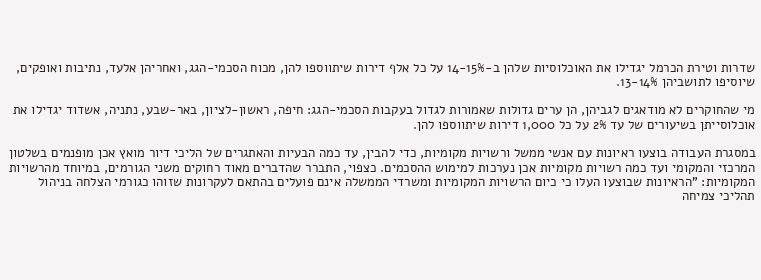שדרות וטירת הכרמל יגדילו את האוכלוסיות שלהן ב-14-15% על כל אלף דירות שיתווספו להן, מכוח הסכמי-הגג, ואחריהן אלעד, נתיבות ואופקים, שיוסיפו לתושביהן 13-14%.

מי שהחוקרים לא מודאגים לגביהן, הן ערים גדולות שאמורות לגדול בעקבות הסכמי-הגג: חיפה, ראשון-לציון, באר-שבע, נתניה, אשדוד יגדילו את אוכלוסייתן בשיעורים של עד 2% על כל 1,000 דירות שיתווספו להן.

במסגרת העבודה בוצעו ראיונות עם אנשי ממשל ורשויות מקומיות, כדי להבין, עד כמה הבעיות והאתגרים של הליכי דיור מואץ אכן מופנמים בשלטון המרכזי והמקומי ועד כמה רשויות מקומיות אכן נערכות למימוש ההסכמים. כצפוי, התברר שהדברים מאוד רחוקים משני הגורמים, במיוחד מהרשויות המקומיות: "הראיונות שבוצעו העלו כי כיום הרשויות המקומיות ומשרדי הממשלה אינם פועלים בהתאם לעקרונות שזוהו כגורמי הצלחה בניהול תהליכי צמיחה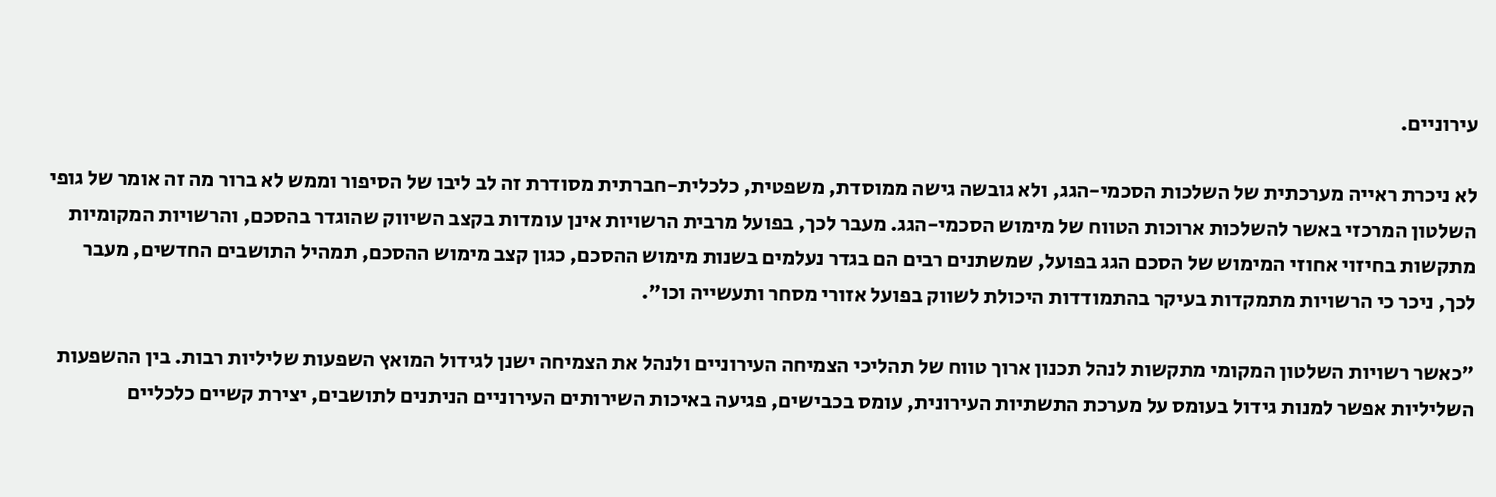עירוניים.

לא ניכרת ראייה מערכתית של השלכות הסכמי-הגג, ולא גובשה גישה ממוסדת, משפטית, כלכלית-חברתית מסודרת זה לב ליבו של הסיפור וממש לא ברור מה זה אומר של גופי השלטון המרכזי באשר להשלכות ארוכות הטווח של מימוש הסכמי-הגג. מעבר לכך, בפועל מרבית הרשויות אינן עומדות בקצב השיווק שהוגדר בהסכם, והרשויות המקומיות מתקשות בחיזוי אחוזי המימוש של הסכם הגג בפועל, שמשתנים רבים הם בגדר נעלמים בשנות מימוש ההסכם, כגון קצב מימוש ההסכם, תמהיל התושבים החדשים, מעבר לכך, ניכר כי הרשויות מתמקדות בעיקר בהתמודדות היכולת לשווק בפועל אזורי מסחר ותעשייה וכו".

"כאשר רשויות השלטון המקומי מתקשות לנהל תכנון ארוך טווח של תהליכי הצמיחה העירוניים ולנהל את הצמיחה ישנן לגידול המואץ השפעות שליליות רבות. בין ההשפעות השליליות אפשר למנות גידול בעומס על מערכת התשתיות העירונית, עומס בכבישים, פגיעה באיכות השירותים העירוניים הניתנים לתושבים, יצירת קשיים כלכליים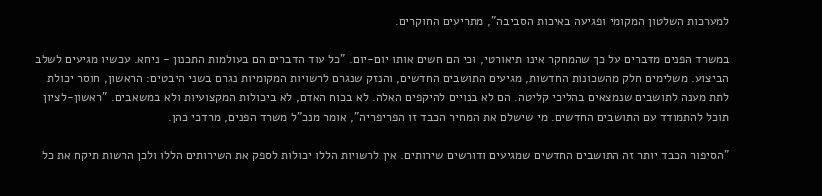למערכות השלטון המקומי ופגיעה באיכות הסביבה", מתריעים החוקרים.

במשרד הפנים מדברים על כך שהמחקר אינו תיאורטי, וכי הם חשים אותו יום-יום. "כל עוד הדברים הם בעולמות התכנון - ניחא. עכשיו מגיעים לשלב הביצוע. משלימים חלק מהשכונות החדשות, מגיעים התושבים החדשים, והנזק שנגרם לרשויות המקומיות נגרם בשני היבטים: הראשון, חוסר יכולת לתת מענה לתושבים שנמצאים בהליכי קליטה. הם לא בנויים להיקפים האלה. לא בכוח האדם, לא ביכולות המקצועיות ולא במשאבים. "ראשון-לציון תוכל להתמודד עם התושבים החדשים. מי שישלם את המחיר הכבד זו הפריפריה", אומר מנכ"ל משרד הפנים, מרדכי כהן.

"הסיפור הכבד יותר זה התושבים החדשים שמגיעים ודורשים שירותים. אין לרשויות הללו יכולות לספק את השירותים הללו ולכן הרשות תיקח את כל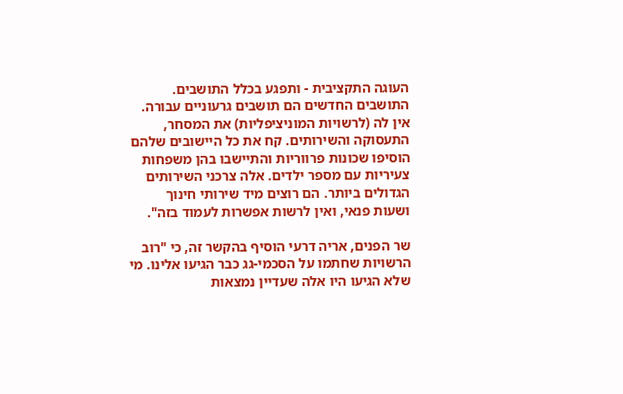העוגה התקציבית - ותפגע בכלל התושבים. התושבים החדשים הם תושבים גרעוניים עבורה. אין לה (לרשויות המוניציפליות) את המסחר, התעסוקה והשירותים. קח את כל היישובים שלהם הוסיפו שכונות פרווריות והתיישבו בהן משפחות צעיריות עם מספר ילדים. אלה צרכני השירותים הגדולים ביותר. הם רוצים מיד שירותי חינוך ושעות פנאי, ואין לרשות אפשרות לעמוד בזה".

שר הפנים, אריה דרעי הוסיף בהקשר זה, כי "רוב הרשויות שחתמו על הסכמי-גג כבר הגיעו אלינו. מי שלא הגיעו היו אלה שעדיין נמצאות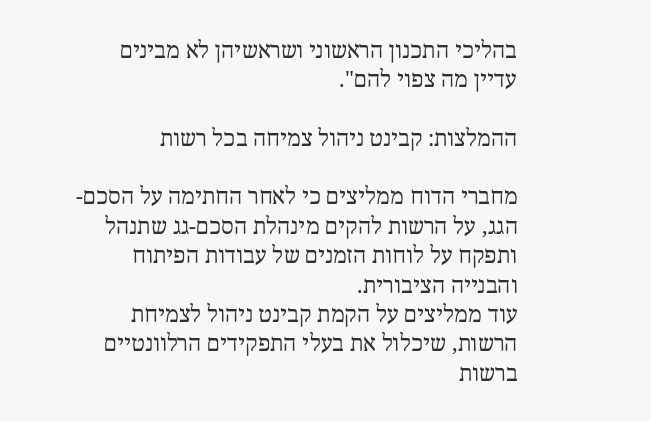בהליכי התכנון הראשוני ושראשיהן לא מבינים עדיין מה צפוי להם".

ההמלצות: קבינט ניהול צמיחה בכל רשות

מחברי הדוח ממליצים כי לאחר החתימה על הסכם-הגג, על הרשות להקים מינהלת הסכם-גג שתנהל ותפקח על לוחות הזמנים של עבודות הפיתוח והבנייה הציבורית.
עוד ממליצים על הקמת קבינט ניהול לצמיחת הרשות, שיכלול את בעלי התפקידים הרלוונטיים ברשות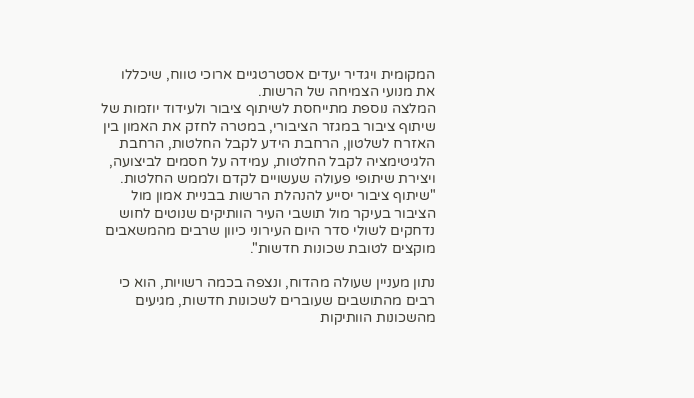המקומית ויגדיר יעדים אסטרטגיים ארוכי טווח, שיכללו את מנועי הצמיחה של הרשות.
המלצה נוספת מתייחסת לשיתוף ציבור ולעידוד יוזמות של שיתוף ציבור במגזר הציבורי, במטרה לחזק את האמון בין האזרח לשלטון, הרחבת הידע לקבל החלטות, הרחבת הלגיטימציה לקבל החלטות, עמידה על חסמים לביצועה, ויצירת שיתופי פעולה שעשויים לקדם ולממש החלטות. "שיתוף ציבור יסייע להנהלת הרשות בבניית אמון מול הציבור בעיקר מול תושבי העיר הוותיקים שנוטים לחוש נדחקים לשולי סדר היום העירוני כיוון שרבים מהמשאבים מוקצים לטובת שכונות חדשות".

נתון מעניין שעולה מהדוח, ונצפה בכמה רשויות, הוא כי רבים מהתושבים שעוברים לשכונות חדשות, מגיעים מהשכונות הוותיקות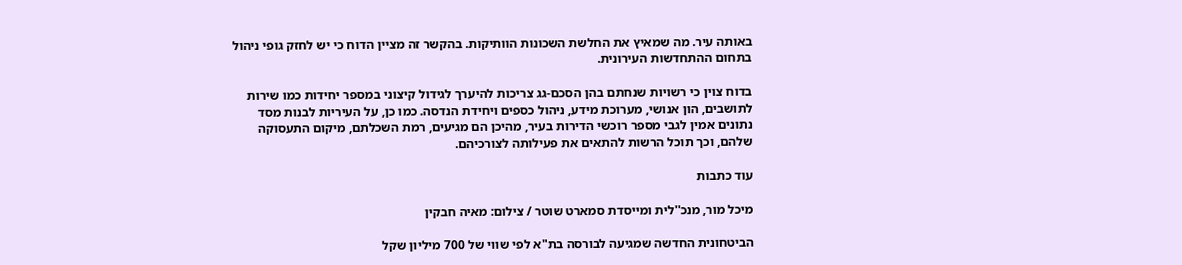באותה עיר. מה שמאיץ את החלשת השכונות הוותיקות. בהקשר זה מציין הדוח כי יש לחזק גופי ניהול בתחום ההתחדשות העירונית.

בדוח צוין כי רשויות שנחתם בהן הסכם-גג צריכות להיערך לגידול קיצוני במספר יחידות כמו שירות לתושבים, הון אנושי, מערוכת מידע, ניהול כספים ויחידת הנדסה. כמו כן, על העיריות לבנות מסד נתונים אמין לגבי מספר רוכשי הדירות בעיר, מהיכן הם מגיעים, רמת השכלתם, מיקום התעסוקה שלהם, וכך תוכל הרשות להתאים את פעילותה לצורכיהם.

עוד כתבות

מיכל מור, מנכ''לית ומייסדת סמארט שוטר / צילום: מאיה חבקין

הביטחונית החדשה שמגיעה לבורסה בת"א לפי שווי של 700 מיליון שקל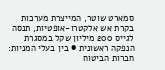סמארט שוטר, המייצרת מערכות בקרת אש אלקטרו-אופטיות, תנסה לגייס 200 מיליון שקל במסגרת הנפקה ראשונית ● בין בעלי המניות: חברות הביטוח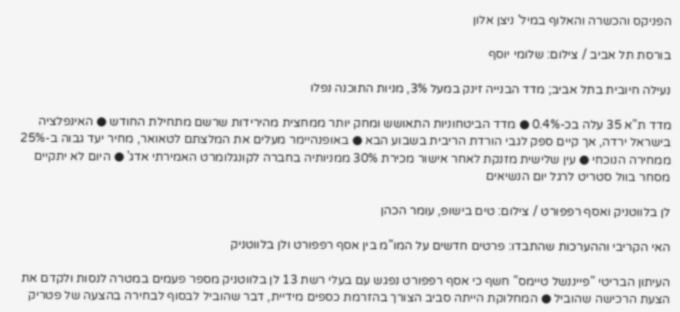הפניקס והכשרה והאלוף במיל' ניצן אלון

בורסת תל אביב / צילום: שלומי יוסף

נעילה חיובית בתל אביב; מדד הבנייה זינק במעל 3%, מניות התוכנה נפלו

מדד ת"א 35 עלה בכ-0.4% ● מדד הביטחוניות התאושש ומחק יותר ממחצית מהירידות שרשם מתחילת החודש ● האינפלציה בישראל ירדה, אך קיים ספק לגבי הורדת הריבית בשבוע הבא ● באופנהיימר מעלים את המלצתם לטאואר, מחיר יעד גבוה ב-25% ממחירה הנוכחי ● עין שלישית מזנקת לאחר אישור מכירת 30% ממניותיה בחברה לקונגלומרט האמירתי אדג' ● היום לא יתקיים מסחר בוול סטריט לרגל יום הנשיאים

לן בלווטניק ואסף רפפורט / צילום: טים בישופ, עומר הכהן

האי הקריבי וההערכות שהתבדו: פרטים חדשים על המו"מ בין אסף רפפורט ולן בלווטניק

העיתון הבריטי "פייננשל טיימס" חשף כי אסף רפפורט נפגש עם בעלי רשת 13 לן בלווטניק מספר פעמים במטרה לנסות ולקדם את הצעת הרכישה שהוביל ● המחלוקת הייתה סביב הצורך בהזרמת כספים מידיית, דבר שהוביל לבסוף לבחירה בהצעה של פטריק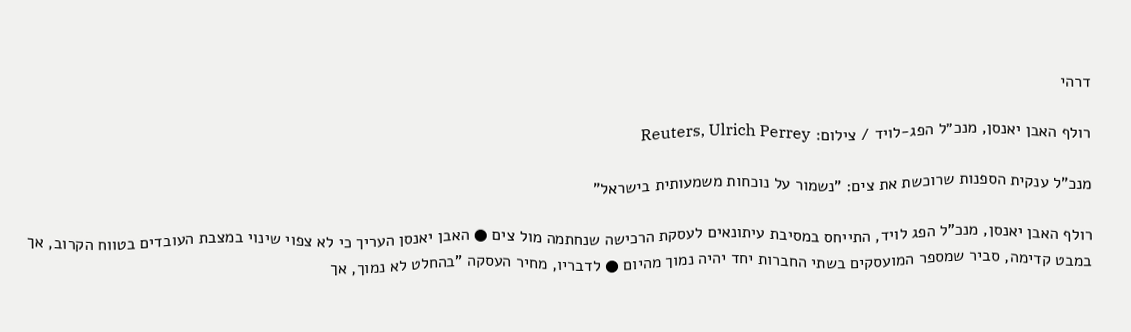דרהי

רולף האבן יאנסן, מנכ״ל הפג-לויד / צילום: Reuters, Ulrich Perrey

מנכ"ל ענקית הספנות שרוכשת את צים: "נשמור על נוכחות משמעותית בישראל"

רולף האבן יאנסן, מנכ"ל הפג לויד, התייחס במסיבת עיתונאים לעסקת הרכישה שנחתמה מול צים ● האבן יאנסן העריך כי לא צפוי שינוי במצבת העובדים בטווח הקרוב, אך במבט קדימה, סביר שמספר המועסקים בשתי החברות יחד יהיה נמוך מהיום ● לדבריו, מחיר העסקה "בהחלט לא נמוך, אך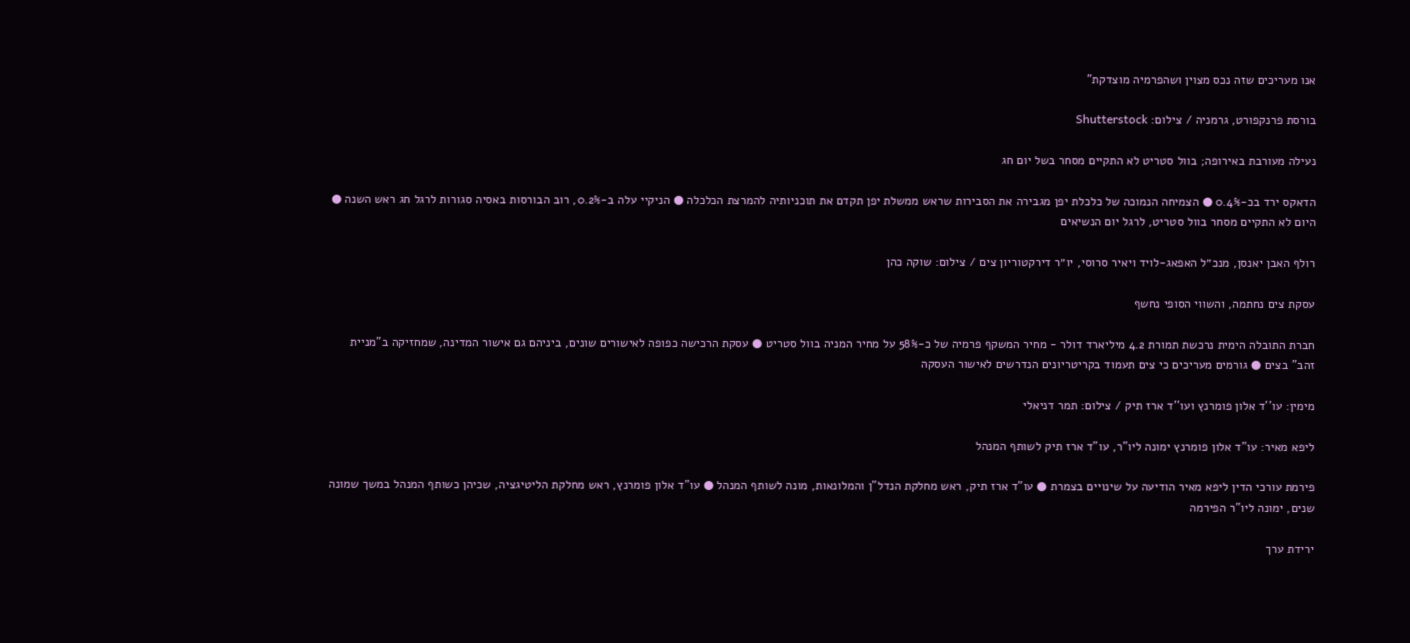אנו מעריכים שזה נכס מצוין ושהפרמיה מוצדקת"

בורסת פרנקפורט, גרמניה / צילום: Shutterstock

נעילה מעורבת באירופה; בוול סטריט לא התקיים מסחר בשל יום חג

הדאקס ירד בכ-0.4% ● הצמיחה הנמוכה של כלכלת יפן מגבירה את הסבירות שראש ממשלת יפן תקדם את תוכניותיה להמרצת הכלכלה ● הניקיי עלה ב-0.2%, רוב הבורסות באסיה סגורות לרגל חג ראש השנה ● היום לא התקיים מסחר בוול סטריט, לרגל יום הנשיאים

רולף האבן יאנסן, מנכ״ל האפאג-לויד ויאיר סרוסי, יו״ר דירקטוריון צים / צילום: שוקה כהן

עסקת צים נחתמה, והשווי הסופי נחשף

חברת התובלה הימית נרכשת תמורת 4.2 מיליארד דולר - מחיר המשקף פרמיה של כ-58% על מחיר המניה בוול סטריט ● עסקת הרכישה כפופה לאישורים שונים, ביניהם גם אישור המדינה, שמחזיקה ב"מניית זהב" בצים ● גורמים מעריכים כי צים תעמוד בקריטריונים הנדרשים לאישור העסקה

מימין: עו''ד אלון פומרנץ ועו''ד ארז תיק / צילום: תמר דניאלי

ליפא מאיר: עו"ד אלון פומרנץ ימונה ליו"ר, עו"ד ארז תיק לשותף המנהל

פירמת עורכי הדין ליפא מאיר הודיעה על שינויים בצמרת ● עו"ד ארז תיק, ראש מחלקת הנדל"ן והמלונאות, מונה לשותף המנהל ● עו"ד אלון פומרנץ, ראש מחלקת הליטיגציה, שכיהן כשותף המנהל במשך שמונה שנים, ימונה ליו"ר הפירמה

ירידת ערך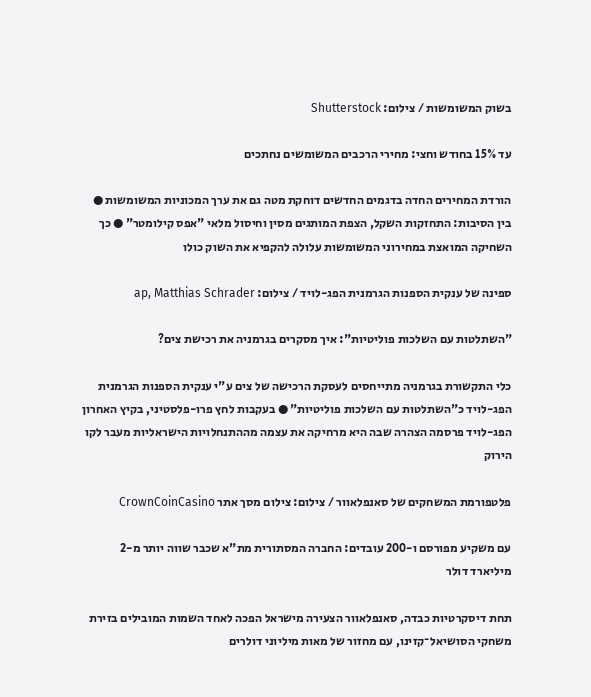בשוק המשומשות / צילום: Shutterstock

עד 15% בחודש וחצי: מחירי הרכבים המשומשים נחתכים

הורדת המחירים החדה בדגמים החדשים דוחקת מטה גם את ערך המכוניות המשומשות ● בין הסיבות: התחזקות השקל, הצפת המותגים מסין וחיסול מלאי "אפס קילומטר" ● כך השחיקה המואצת במחירוני המשומשות עלולה להקפיא את השוק כולו

ספינה של ענקית הספנות הגרמנית הפג-לויד / צילום: ap, Matthias Schrader

"השתלטות עם השלכות פוליטיות": איך מסקרים בגרמניה את רכישת צים?

כלי התקשורת בגרמניה מתייחסים לעסקת הרכישה של צים ע"י ענקית הספנות הגרמנית הפג-לויד כ"השתלטות עם השלכות פוליטיות" ● בעקבות לחץ פרו-פלסטיני, בקיץ האחרון הפג-לויד פרסמה הצהרה שבה היא מרחיקה את עצמה מההתנחלויות הישראליות מעבר לקו הירוק

פלטפורמת המשחקים של סאנפלאוור / צילום: צילום מסך אתר CrownCoinCasino

עם משקיע מפורסם ו-200 עובדים: החברה המסתורית מת"א שכבר שווה יותר מ-2 מיליארד דולר

תחת דיסקרטיות כבדה, סאנפלאוור הצעירה מישראל הפכה לאחד השמות המובילים בזירת משחקי הסושיאל־קזינו, עם מחזור של מאות מיליוני דולרים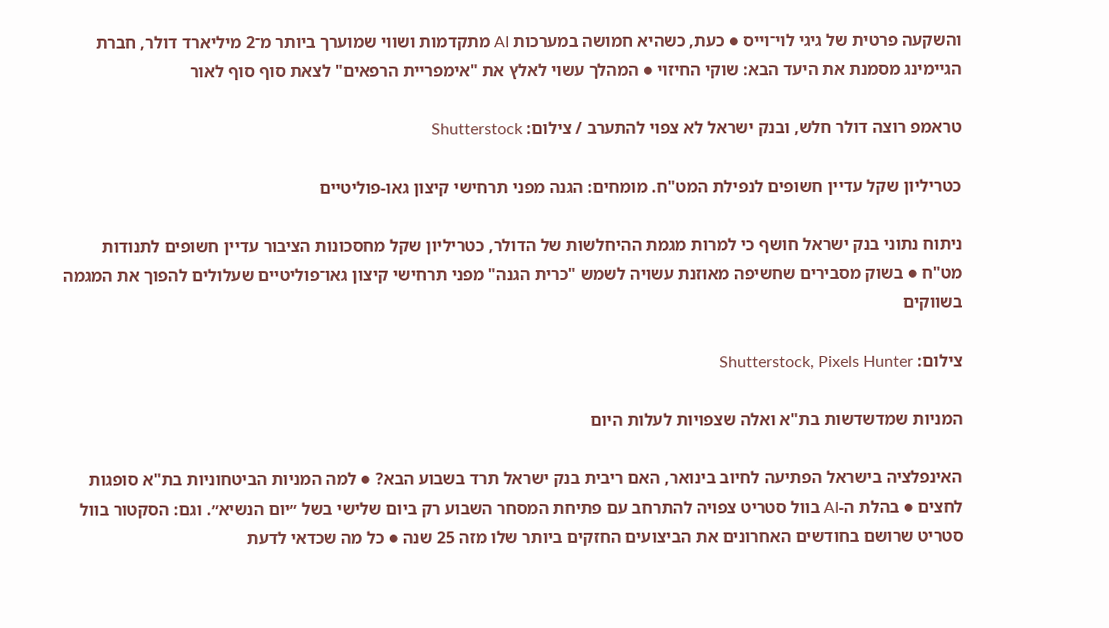והשקעה פרטית של גיגי לוי־וייס ● כעת, כשהיא חמושה במערכות AI מתקדמות ושווי שמוערך ביותר מ־2 מיליארד דולר, חברת הגיימינג מסמנת את היעד הבא: שוקי החיזוי ● המהלך עשוי לאלץ את "אימפריית הרפאים" לצאת סוף סוף לאור

טראמפ רוצה דולר חלש, ובנק ישראל לא צפוי להתערב / צילום: Shutterstock

כטריליון שקל עדיין חשופים לנפילת המט"ח. מומחים: הגנה מפני תרחישי קיצון גאו-פוליטיים

ניתוח נתוני בנק ישראל חושף כי למרות מגמת ההיחלשות של הדולר, כטריליון שקל מחסכונות הציבור עדיין חשופים לתנודות מט"ח ● בשוק מסבירים שחשיפה מאוזנת עשויה לשמש "כרית הגנה" מפני תרחישי קיצון גאו־פוליטיים שעלולים להפוך את המגמה בשווקים

צילום: Shutterstock, Pixels Hunter

המניות שמדשדשות בת"א ואלה שצפויות לעלות היום

האינפלציה בישראל הפתיעה לחיוב בינואר, האם ריבית בנק ישראל תרד בשבוע הבא? ● למה המניות הביטחוניות בת"א סופגות לחצים ● בהלת ה-AI בוול סטריט צפויה להתרחב עם פתיחת המסחר השבוע רק ביום שלישי בשל ״יום הנשיא״. וגם: הסקטור בוול סטריט שרושם בחודשים האחרונים את הביצועים החזקים ביותר שלו מזה 25 שנה ● כל מה שכדאי לדעת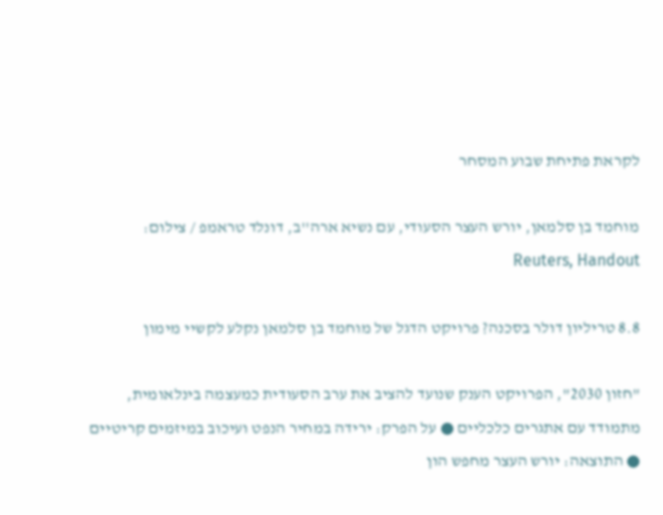לקראת פתיחת שבוע המסחר

מוחמד בן סלמאן, יורש העצר הסעודי, עם נשיא ארה''ב, דונלד טראמפ / צילום: Reuters, Handout

8.8 טריליון דולר בסכנה? פרויקט הדגל של מוחמד בן סלמאן נקלע לקשיי מימון

"חזון 2030", הפרויקט הענק שנועד להציב את ערב הסעודית כמעצמה בינלאומית, מתמודד עם אתגרים כלכליים ● על הפרק: ירידה במחיר הנפט ועיכוב במיזמים קריטיים ● התוצאה: יורש העצר מחפש הון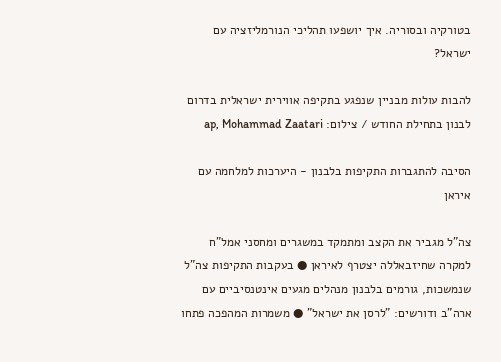בטורקיה ובסוריה. איך יושפעו תהליכי הנורמליזציה עם ישראל?

להבות עולות מבניין שנפגע בתקיפה אווירית ישראלית בדרום לבנון בתחילת החודש / צילום: ap, Mohammad Zaatari

הסיבה להתגברות התקיפות בלבנון - היערכות למלחמה עם איראן

צה"ל מגביר את הקצב ומתמקד במשגרים ומחסני אמל"ח למקרה שחיזבאללה יצטרף לאיראן ● בעקבות התקיפות צה"ל שנמשכות, גורמים בלבנון מנהלים מגעים אינטנסיביים עם ארה"ב ודורשים: "לרסן את ישראל" ● משמרות המהפכה פתחו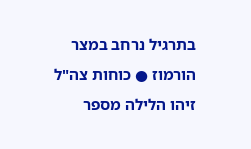בתרגיל נרחב במצר הורמוז ● כוחות צה"ל זיהו הלילה מספר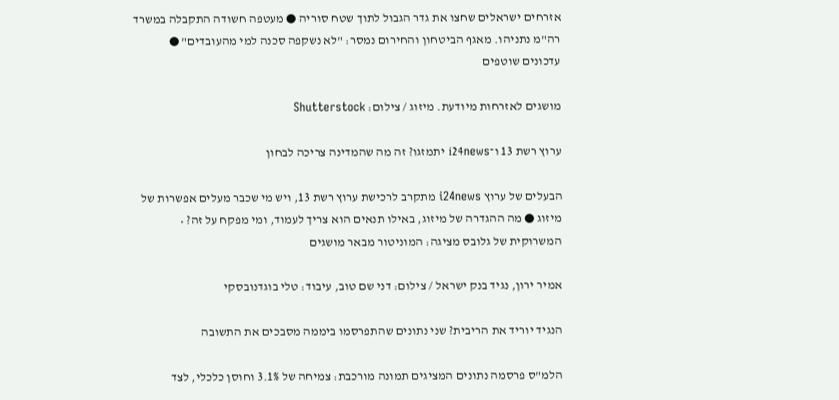אזרחים ישראלים שחצו את גדר הגבול לתוך שטח סוריה ● מעטפה חשודה התקבלה במשרד רה"מ נתניהו. מאגף הביטחון והחירום נמסר: "לא נשקפה סכנה למי מהעובדים" ● עדכונים שוטפים

מושגים לאזרחות מיודעת. מיזוג / צילום: Shutterstock

ערוץ רשת 13 ו־i24news יתמזגו? זה מה שהמדינה צריכה לבחון

הבעלים של ערוץ i24news מתקרב לרכישת ערוץ רשת 13, ויש מי שכבר מעלים אפשרות של מיזוג ● מה ההגדרה של מיזוג, באילו תנאים הוא צריך לעמוד, ומי מפקח על זה? • המשרוקית של גלובס מציגה: המוניטור מבאר מושגים

אמיר ירון, נגיד בנק ישראל / צילום: דני שם טוב, עיבוד: טלי בוגדנובסקי

הנגיד יוריד את הריבית? שני נתונים שהתפרסמו ביממה מסבכים את התשובה

הלמ"ס פרסמה נתונים המציגים תמונה מורכבת: צמיחה של 3.1% וחוסן כלכלי, לצד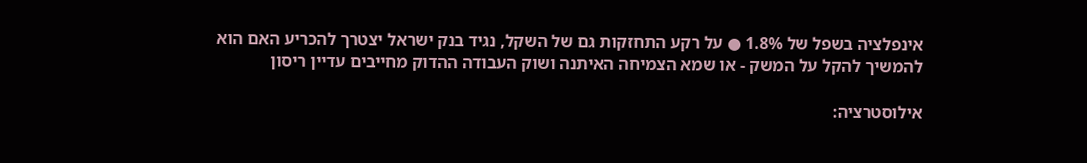אינפלציה בשפל של 1.8% ● על רקע התחזקות גם של השקל, נגיד בנק ישראל יצטרך להכריע האם הוא להמשיך להקל על המשק - או שמא הצמיחה האיתנה ושוק העבודה ההדוק מחייבים עדיין ריסון

אילוסטרציה: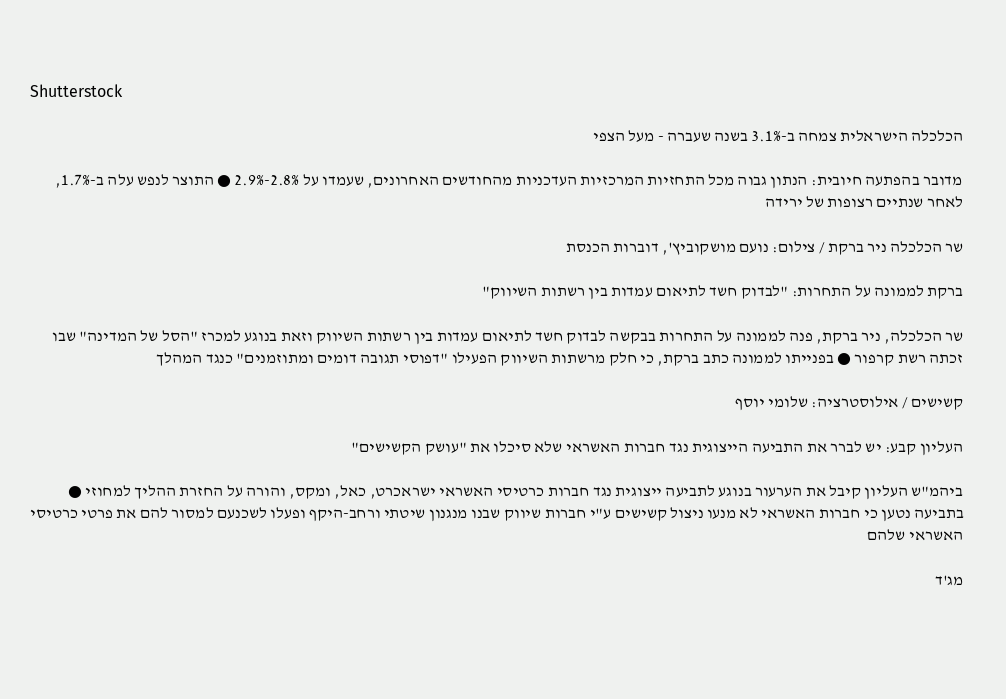Shutterstock

הכלכלה הישראלית צמחה ב-3.1% בשנה שעברה - מעל הצפי

מדובר בהפתעה חיובית: הנתון גבוה מכל התחזיות המרכזיות העדכניות מהחודשים האחרונים, שעמדו על 2.8%-2.9% ● התוצר לנפש עלה ב-1.7%, לאחר שנתיים רצופות של ירידה

שר הכלכלה ניר ברקת / צילום: נועם מושקוביץ', דוברות הכנסת

ברקת לממונה על התחרות: "לבדוק חשד לתיאום עמדות בין רשתות השיווק"

שר הכלכלה, ניר ברקת, פנה לממונה על התחרות בבקשה לבדוק חשד לתיאום עמדות בין רשתות השיווק וזאת בנוגע למכרז "הסל של המדינה" שבו זכתה רשת קרפור ● בפנייתו לממונה כתב ברקת, כי חלק מרשתות השיווק הפעילו "דפוסי תגובה דומים ומתוזמנים" כנגד המהלך

קשישים / אילוסטרציה: שלומי יוסף

העליון קבע: יש לברר את התביעה הייצוגית נגד חברות האשראי שלא סיכלו את "עושק הקשישים"

ביהמ"ש העליון קיבל את הערעור בנוגע לתביעה ייצוגית נגד חברות כרטיסי האשראי ישראכרט, כאל, ומקס, והורה על החזרת ההליך למחוזי ● בתביעה נטען כי חברות האשראי לא מנעו ניצול קשישים ע"י חברות שיווק שבנו מנגנון שיטתי ורחב-היקף ופעלו לשכנעם למסור להם את פרטי כרטיסי האשראי שלהם

מג'ד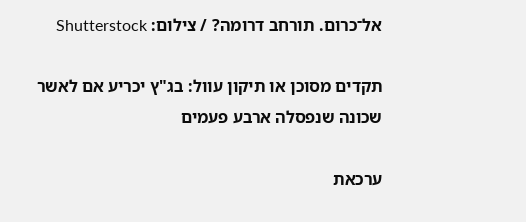אל־כרום. תורחב דרומה? / צילום: Shutterstock

תקדים מסוכן או תיקון עוול: בג"ץ יכריע אם לאשר שכונה שנפסלה ארבע פעמים

ערכאת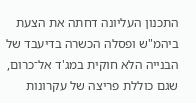התכנון העליונה דחתה את הצעת ביהמ"ש ופסלה הכשרה בדיעבד של הבנייה הלא חוקית במג'ד אל־כרום, שגם כוללת פריצה של עקרונות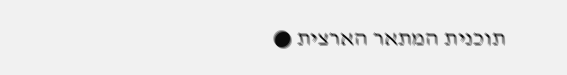תוכנית המתאר הארצית ●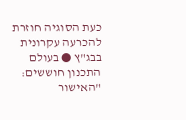כעת הסוגיה חוזרת להכרעה עקרונית בבג"ץ ● בעולם התכנון חוששים: "האישור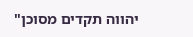יהווה תקדים מסוכן"